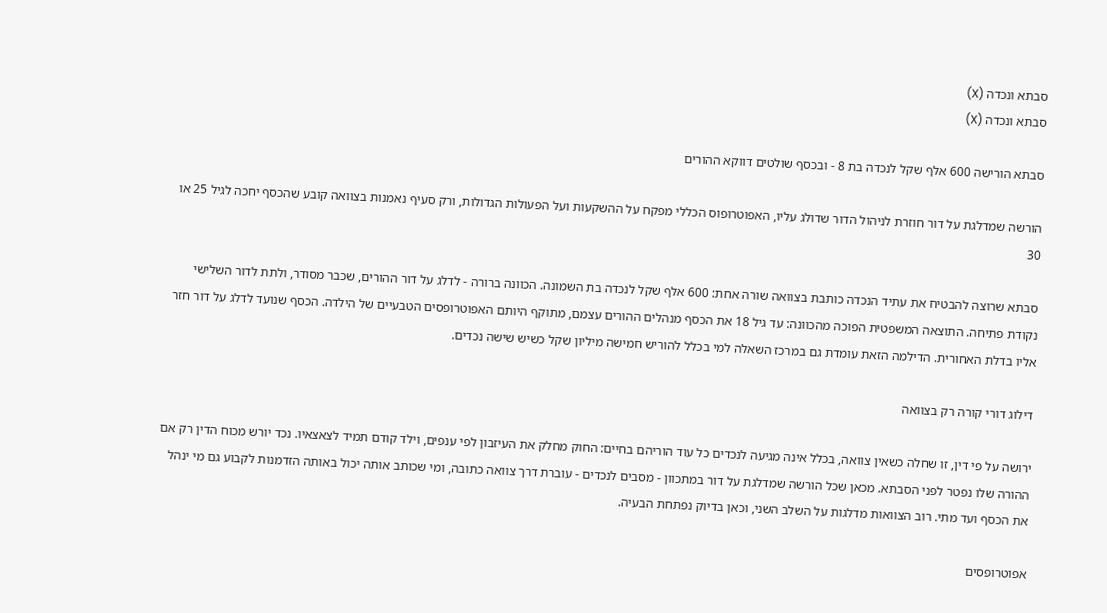סבתא ונכדה (X)
סבתא ונכדה (X)

סבתא הורישה 600 אלף שקל לנכדה בת 8 - ובכסף שולטים דווקא ההורים

הורשה שמדלגת על דור חוזרת לניהול הדור שדולג עליו, האפוטרופוס הכללי מפקח על ההשקעות ועל הפעולות הגדולות, ורק סעיף נאמנות בצוואה קובע שהכסף יחכה לגיל 25 או 30

סבתא שרוצה להבטיח את עתיד הנכדה כותבת בצוואה שורה אחת: 600 אלף שקל לנכדה בת השמונה. הכוונה ברורה - לדלג על דור ההורים, שכבר מסודר, ולתת לדור השלישי נקודת פתיחה. התוצאה המשפטית הפוכה מהכוונה: עד גיל 18 את הכסף מנהלים ההורים עצמם, מתוקף היותם האפוטרופסים הטבעיים של הילדה. הכסף שנועד לדלג על דור חזר אליו בדלת האחורית. הדילמה הזאת עומדת גם במרכז השאלה למי בכלל להוריש חמישה מיליון שקל כשיש שישה נכדים.

דילוג דורי קורה רק בצוואה

ירושה על פי דין, זו שחלה כשאין צוואה, בכלל אינה מגיעה לנכדים כל עוד הוריהם בחיים: החוק מחלק את העיזבון לפי ענפים, וילד קודם תמיד לצאצאיו. נכד יורש מכוח הדין רק אם ההורה שלו נפטר לפני הסבתא. מכאן שכל הורשה שמדלגת על דור במתכוון - מסבים לנכדים - עוברת דרך צוואה כתובה, ומי שכותב אותה יכול באותה הזדמנות לקבוע גם מי ינהל את הכסף ועד מתי. רוב הצוואות מדלגות על השלב השני, וכאן בדיוק נפתחת הבעיה.

אפוטרופסים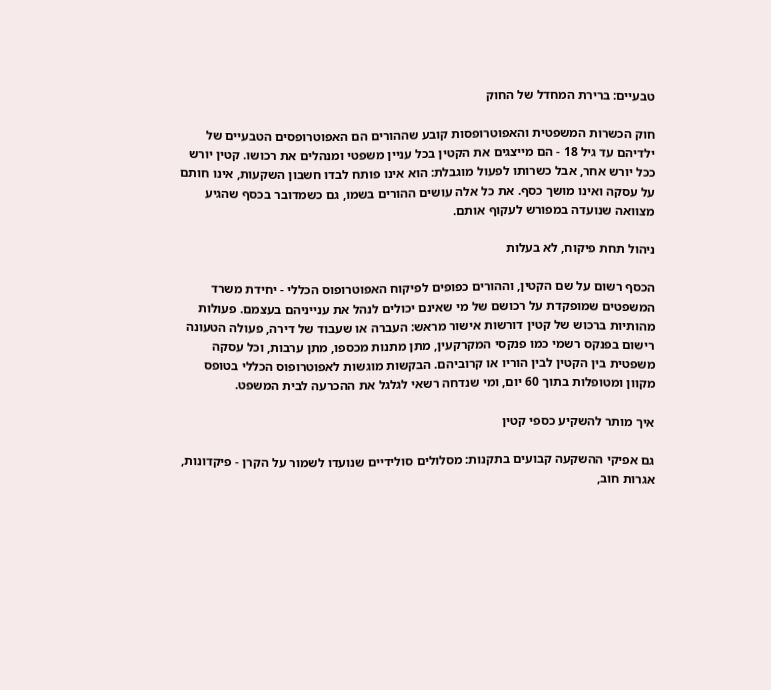טבעיים: ברירת המחדל של החוק

חוק הכשרות המשפטית והאפוטרופסות קובע שההורים הם האפוטרופסים הטבעיים של ילדיהם עד גיל 18 - הם מייצגים את הקטין בכל עניין משפטי ומנהלים את רכושו. קטין יורש ככל יורש אחר, אבל כשרותו לפעול מוגבלת: הוא אינו פותח לבדו חשבון השקעות, אינו חותם על עסקה ואינו מושך כסף. את כל אלה עושים ההורים בשמו, גם כשמדובר בכסף שהגיע מצוואה שנועדה במפורש לעקוף אותם.

ניהול תחת פיקוח, לא בעלות

הכסף רשום על שם הקטין, וההורים כפופים לפיקוח האפוטרופוס הכללי - יחידת משרד המשפטים שמופקדת על רכושם של מי שאינם יכולים לנהל את ענייניהם בעצמם. פעולות מהותיות ברכוש של קטין דורשות אישור מראש: העברה או שעבוד של דירה, פעולה הטעונה רישום בפנקס רשמי כמו פנקסי המקרקעין, מתן מתנות מכספו, מתן ערבות, וכל עסקה משפטית בין הקטין לבין הוריו או קרוביהם. הבקשות מוגשות לאפוטרופוס הכללי בטופס מקוון ומטופלות בתוך 60 יום, ומי שנדחה רשאי לגלגל את ההכרעה לבית המשפט.

איך מותר להשקיע כספי קטין

גם אפיקי ההשקעה קבועים בתקנות: מסלולים סולידיים שנועדו לשמור על הקרן - פיקדונות, אגרות חוב,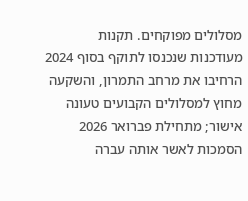מסלולים מפוקחים. תקנות מעודכנות שנכנסו לתוקף בסוף 2024 הרחיבו את מרחב התמרון, והשקעה מחוץ למסלולים הקבועים טעונה אישור; מתחילת פברואר 2026 הסמכות לאשר אותה עברה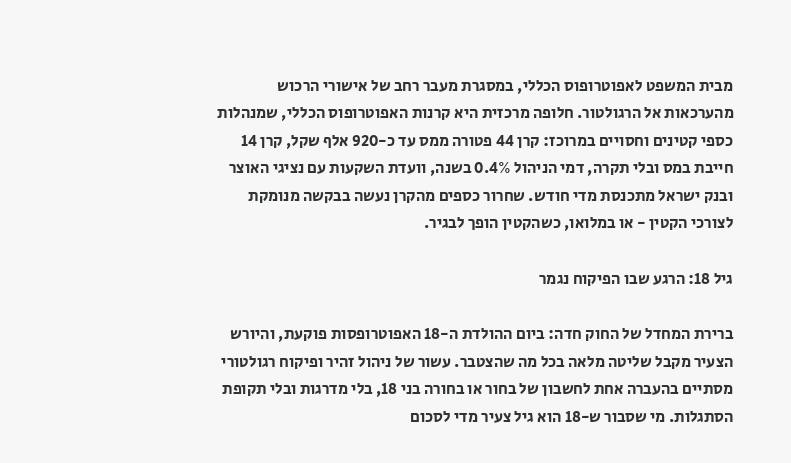מבית המשפט לאפוטרופוס הכללי, במסגרת מעבר רחב של אישורי הרכוש מהערכאות אל הרגולטור. חלופה מרכזית היא קרנות האפוטרופוס הכללי, שמנהלות כספי קטינים וחסויים במרוכז: קרן 44 פטורה ממס עד כ-920 אלף שקל, קרן 14 חייבת במס ובלי תקרה, דמי הניהול 0.4% בשנה, וועדת השקעות עם נציגי האוצר ובנק ישראל מתכנסת מדי חודש. שחרור כספים מהקרן נעשה בבקשה מנומקת לצורכי הקטין - או במלואו, כשהקטין הופך לבגיר.

גיל 18: הרגע שבו הפיקוח נגמר

ברירת המחדל של החוק חדה: ביום ההולדת ה-18 האפוטרופסות פוקעת, והיורש הצעיר מקבל שליטה מלאה בכל מה שהצטבר. עשור של ניהול זהיר ופיקוח רגולטורי מסתיים בהעברה אחת לחשבון של בחור או בחורה בני 18, בלי מדרגות ובלי תקופת הסתגלות. מי שסבור ש-18 הוא גיל צעיר מדי לסכום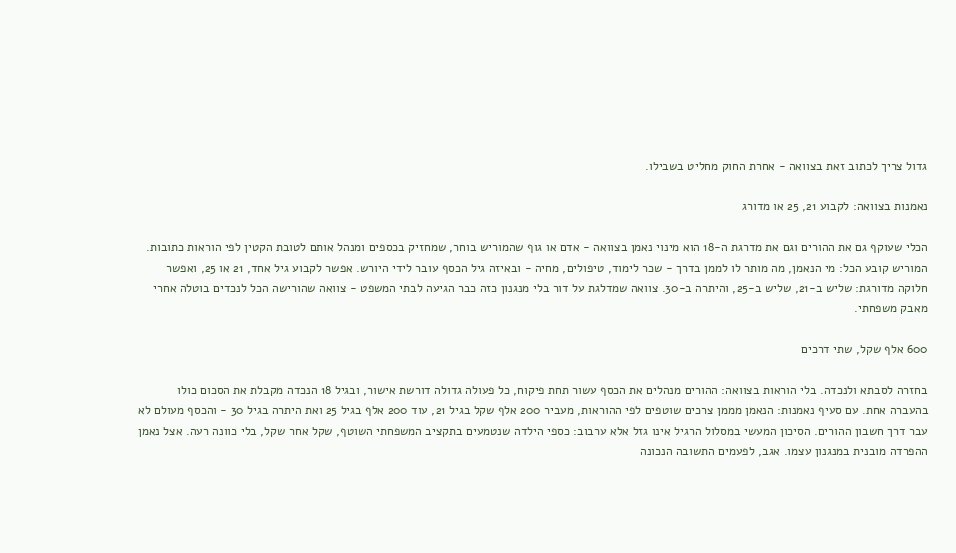גדול צריך לכתוב זאת בצוואה - אחרת החוק מחליט בשבילו.

נאמנות בצוואה: לקבוע 21, 25 או מדורג

הכלי שעוקף גם את ההורים וגם את מדרגת ה-18 הוא מינוי נאמן בצוואה - אדם או גוף שהמוריש בוחר, שמחזיק בכספים ומנהל אותם לטובת הקטין לפי הוראות כתובות. המוריש קובע הכל: מי הנאמן, מה מותר לו לממן בדרך - שכר לימוד, טיפולים, מחיה - ובאיזה גיל הכסף עובר לידי היורש. אפשר לקבוע גיל אחד, 21 או 25, ואפשר חלוקה מדורגת: שליש ב-21, שליש ב-25, והיתרה ב-30. צוואה שמדלגת על דור בלי מנגנון כזה כבר הגיעה לבתי המשפט - צוואה שהורישה הכל לנכדים בוטלה אחרי מאבק משפחתי.

600 אלף שקל, שתי דרכים

בחזרה לסבתא ולנכדה. בלי הוראות בצוואה: ההורים מנהלים את הכסף עשור תחת פיקוח, כל פעולה גדולה דורשת אישור, ובגיל 18 הנכדה מקבלת את הסכום כולו בהעברה אחת. עם סעיף נאמנות: הנאמן מממן צרכים שוטפים לפי ההוראות, מעביר 200 אלף שקל בגיל 21, עוד 200 אלף בגיל 25 ואת היתרה בגיל 30 - והכסף מעולם לא עבר דרך חשבון ההורים. הסיכון המעשי במסלול הרגיל אינו גזל אלא ערבוב: כספי הילדה שנטמעים בתקציב המשפחתי השוטף, שקל אחר שקל, בלי כוונה רעה. אצל נאמן ההפרדה מובנית במנגנון עצמו. אגב, לפעמים התשובה הנכונה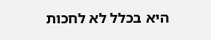היא בכלל לא לחכות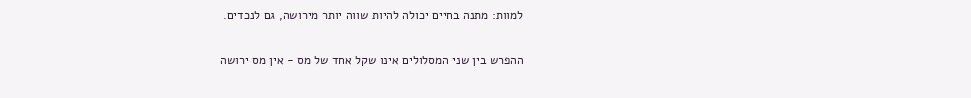למוות: מתנה בחיים יכולה להיות שווה יותר מירושה, גם לנכדים.

ההפרש בין שני המסלולים אינו שקל אחד של מס - אין מס ירושה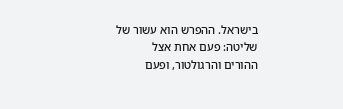בישראל. ההפרש הוא עשור של שליטה: פעם אחת אצל ההורים והרגולטור, ופעם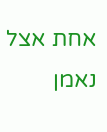אחת אצל נאמן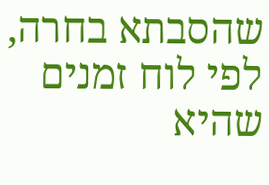שהסבתא בחרה, לפי לוח זמנים שהיא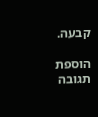קבעה.

הוספת תגובה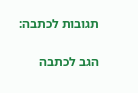תגובות לכתבה:

הגב לכתבה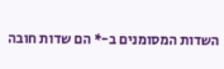השדות המסומנים ב-* הם שדות חובה